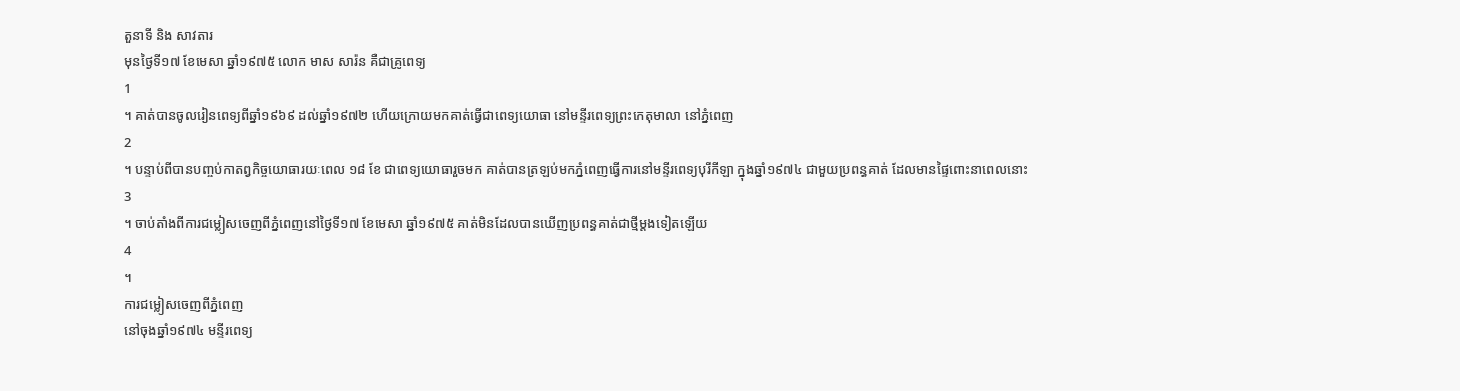តួនាទី និង សាវតារ
មុនថ្ងៃទី១៧ ខែមេសា ឆ្នាំ១៩៧៥ លោក មាស សារ៉ន គឺជាគ្រូពេទ្យ
1
។ គាត់បានចូលរៀនពេទ្យពីឆ្នាំ១៩៦៩ ដល់ឆ្នាំ១៩៧២ ហើយក្រោយមកគាត់ធ្វើជាពេទ្យយោធា នៅមន្ទីរពេទ្យព្រះកេតុមាលា នៅភ្នំពេញ
2
។ បន្ទាប់ពីបានបញ្ចប់កាតព្វកិច្ចយោធារយៈពេល ១៨ ខែ ជាពេទ្យយោធារួចមក គាត់បានត្រឡប់មកភ្នំពេញធ្វើការនៅមន្ទីរពេទ្យបុរីកីឡា ក្នុងឆ្នាំ១៩៧៤ ជាមួយប្រពន្ធគាត់ ដែលមានផ្ទៃពោះនាពេលនោះ
3
។ ចាប់តាំងពីការជម្លៀសចេញពីភ្នំពេញនៅថ្ងៃទី១៧ ខែមេសា ឆ្នាំ១៩៧៥ គាត់មិនដែលបានឃើញប្រពន្ធគាត់ជាថ្មីម្តងទៀតឡើយ
4
។
ការជម្លៀសចេញពីភ្នំពេញ
នៅចុងឆ្នាំ១៩៧៤ មន្ទីរពេទ្យ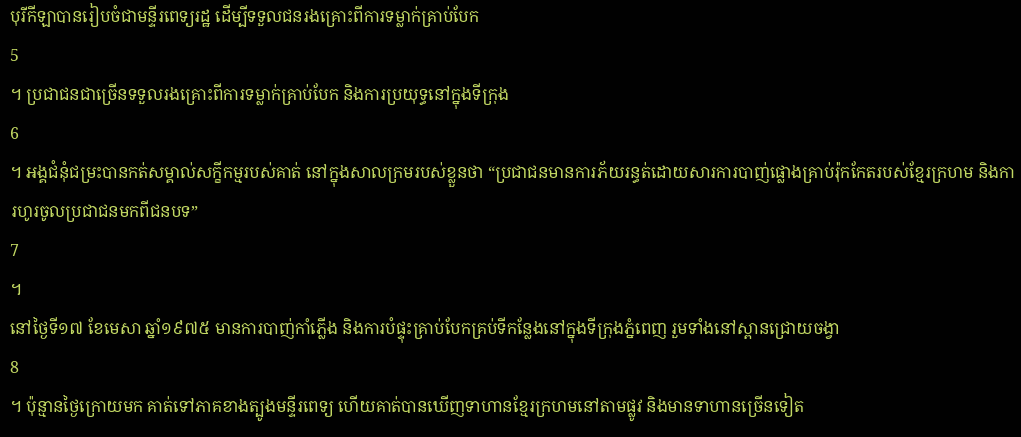បុរីកីឡាបានរៀបចំជាមន្ទីរពេទ្យរដ្ឋ ដើម្បីទទួលជនរងគ្រោះពីការទម្លាក់គ្រាប់បែក
5
។ ប្រជាជនជាច្រើនទទួលរងគ្រោះពីការទម្លាក់គ្រាប់បែក និងការប្រយុទ្ធនៅក្នុងទីក្រុង
6
។ អង្គជំនុំជម្រះបានកត់សម្គាល់សក្ខីកម្មរបស់គាត់ នៅក្នុងសាលក្រមរបស់ខ្លួនថា “ប្រជាជនមានការភ័យរន្ធត់ដោយសារការបាញ់ផ្លោងគ្រាប់រ៉ុកកែតរបស់ខ្មែរក្រហម និងការហូរចូលប្រជាជនមកពីជនបទ”
7
។
នៅថ្ងៃទី១៧ ខែមេសា ឆ្នាំ១៩៧៥ មានការបាញ់កាំភ្លើង និងការបំផ្ទុះគ្រាប់បែកគ្រប់ទីកន្លែងនៅក្នុងទីក្រុងភ្នំពេញ រួមទាំងនៅស្ពានជ្រោយចង្វា
8
។ ប៉ុន្មានថ្ងៃក្រោយមក គាត់ទៅភាគខាងត្បូងមន្ទីរពេទ្យ ហើយគាត់បានឃើញទាហានខ្មែរក្រហមនៅតាមផ្លូវ និងមានទាហានច្រើនទៀត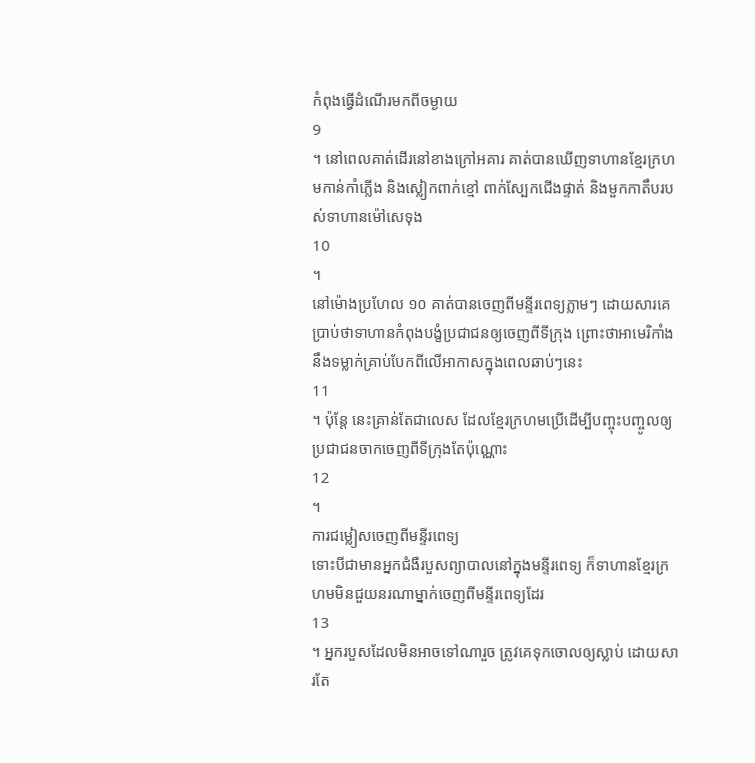កំពុងធ្វើដំណើរមកពីចម្ងាយ
9
។ នៅពេលគាត់ដើរនៅខាងក្រៅអគារ គាត់បានឃើញទាហានខ្មែរក្រហមកាន់កាំភ្លើង និងស្លៀកពាក់ខ្មៅ ពាក់ស្បែកជើងផ្ទាត់ និងមួកកាតឹបរបស់ទាហានម៉ៅសេទុង
10
។
នៅម៉ោងប្រហែល ១០ គាត់បានចេញពីមន្ទីរពេទ្យភ្លាមៗ ដោយសារគេប្រាប់ថាទាហានកំពុងបង្ខំប្រជាជនឲ្យចេញពីទីក្រុង ព្រោះថាអាមេរិកាំងនឹងទម្លាក់គ្រាប់បែកពីលើអាកាសក្នុងពេលឆាប់ៗនេះ
11
។ ប៉ុន្តែ នេះគ្រាន់តែជាលេស ដែលខ្មែរក្រហមប្រើដើម្បីបញ្ចុះបញ្ចូលឲ្យប្រជាជនចាកចេញពីទីក្រុងតែប៉ុណ្ណោះ
12
។
ការជម្លៀសចេញពីមន្ទីរពេទ្យ
ទោះបីជាមានអ្នកជំងឺរបួសព្យាបាលនៅក្នុងមន្ទីរពេទ្យ ក៏ទាហានខ្មែរក្រហមមិនជួយនរណាម្នាក់ចេញពីមន្ទីរពេទ្យដែរ
13
។ អ្នករបួសដែលមិនអាចទៅណារួច ត្រូវគេទុកចោលឲ្យស្លាប់ ដោយសារតែ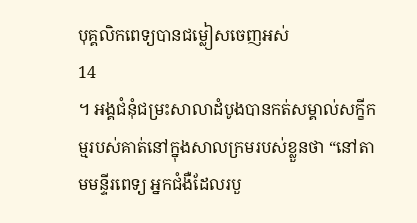បុគ្គលិកពេទ្យបានជម្លៀសចេញអស់
14
។ អង្គជំនុំជម្រះសាលាដំបូងបានកត់សម្គាល់សក្ខីកម្មរបស់គាត់នៅក្នុងសាលក្រមរបស់ខ្លួនថា “នៅតាមមន្ទីរពេទ្យ អ្នកជំងឺដែលរបួ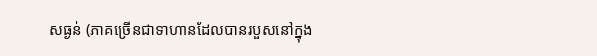សធ្ងន់ (ភាគច្រើនជាទាហានដែលបានរបួសនៅក្នុង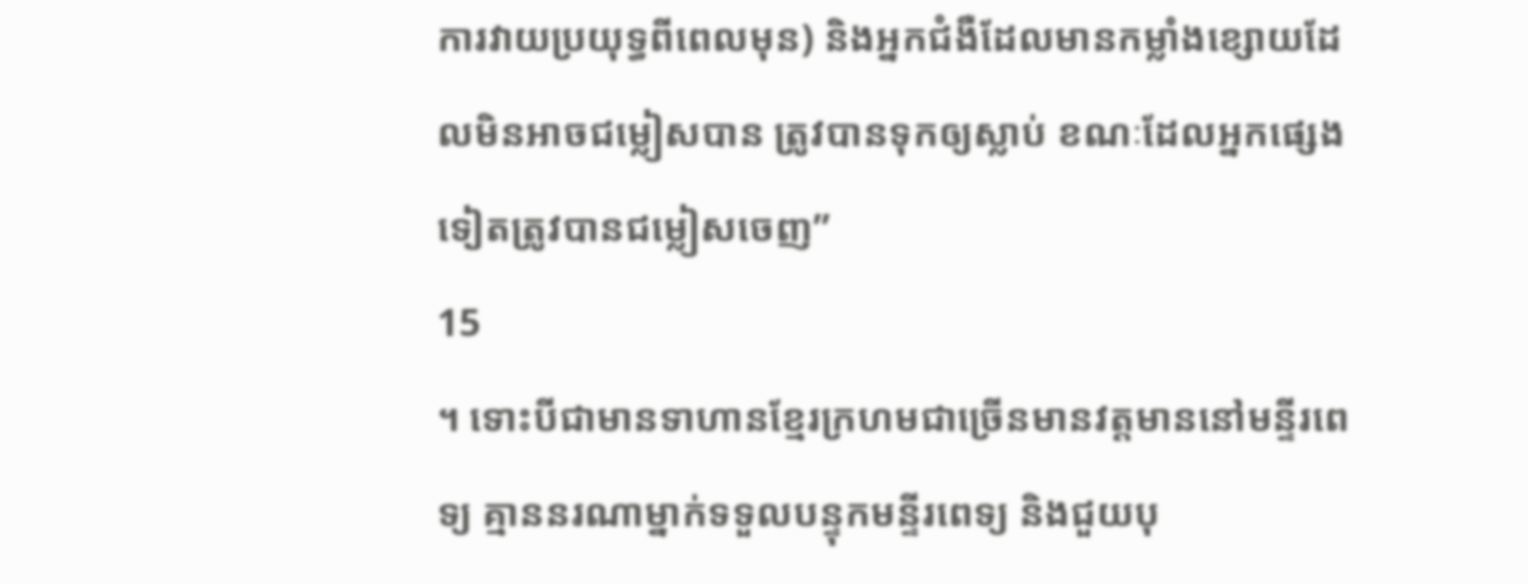ការវាយប្រយុទ្ធពីពេលមុន) និងអ្នកជំងឺដែលមានកម្លាំងខ្សោយដែលមិនអាចជម្លៀសបាន ត្រូវបានទុកឲ្យស្លាប់ ខណៈដែលអ្នកផ្សេងទៀតត្រូវបានជម្លៀសចេញ”
15
។ ទោះបីជាមានទាហានខ្មែរក្រហមជាច្រើនមានវត្តមាននៅមន្ទីរពេទ្យ គ្មាននរណាម្នាក់ទទួលបន្ទុកមន្ទីរពេទ្យ និងជួយបុ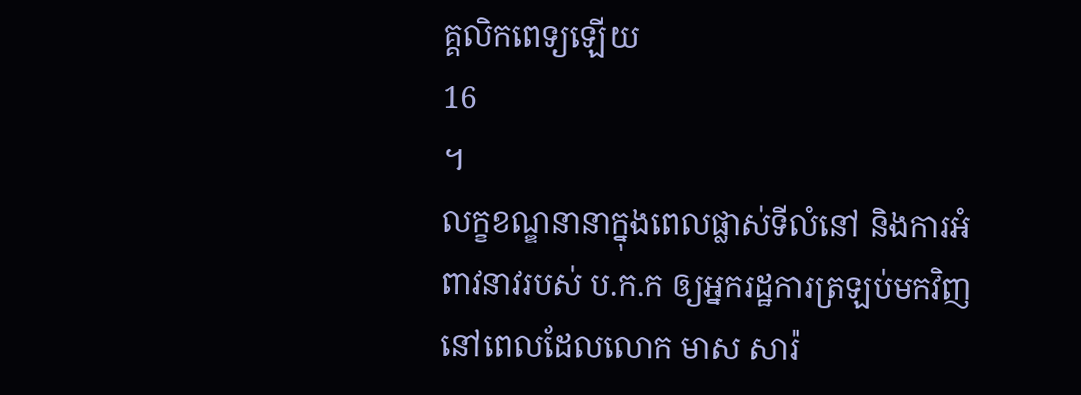គ្គលិកពេទ្យឡើយ
16
។
លក្ខខណ្ឌនានាក្នុងពេលផ្លាស់ទីលំនៅ និងការអំពាវនាវរបស់ ប.ក.ក ឲ្យអ្នករដ្ឋការត្រឡប់មកវិញ
នៅពេលដែលលោក មាស សារ៉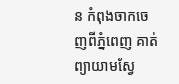ន កំពុងចាកចេញពីភ្នំពេញ គាត់ព្យាយាមស្វែ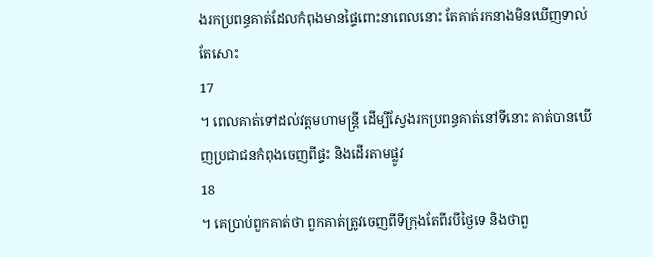ងរកប្រពន្ធគាត់ដែលកំពុងមានផ្ទៃពោះនាពេលនោះ តែគាត់រកនាងមិនឃើញទាល់តែសោះ
17
។ ពេលគាត់ទៅដល់វត្តមហាមន្ត្រី ដើម្បីស្វែងរកប្រពន្ធគាត់នៅទីនោះ គាត់បានឃើញប្រជាជនកំពុងចេញពីផ្ទះ និងដើរតាមផ្លូវ
18
។ គេប្រាប់ពួកគាត់ថា ពួកគាត់ត្រូវចេញពីទីក្រុងតែពីរបីថ្ងៃទេ និងថាពួ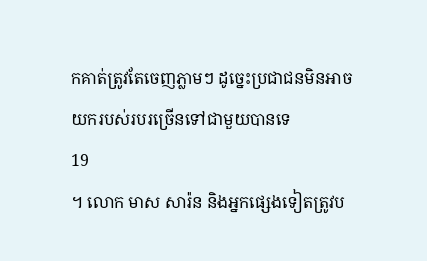កគាត់ត្រូវតែចេញភ្លាមៗ ដូច្នេះប្រជាជនមិនអាចយករបស់របរច្រើនទៅជាមួយបានទេ
19
។ លោក មាស សារ៉ន និងអ្នកផ្សេងទៀតត្រូវប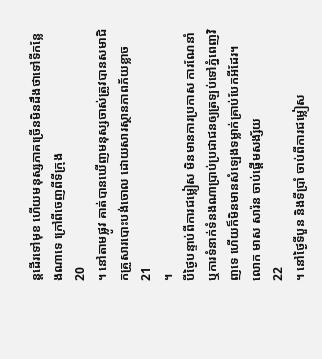ន្តដើរទៅមុខ ហើយមនុស្សភាគច្រើនមិនដឹងថាទៅទីកន្លែងណាទេ ក្រៅពីចេញពីទីក្រុង
20
។ នៅតាមផ្លូវ គាត់បានឃើញមនុស្សចាស់ត្រូវបានសមាជិកគ្រួសារបោះបង់ចោល ដោយសារស្ថានភាពភ័យខ្លាច
21
។
បីថ្ងៃបន្ទាប់ពីការជម្លៀស មិនមានការប្រកាស ការណែនាំ ឬការទំនាក់ទំនងណាប្រាប់ប្រជាជនឲ្យត្រឡប់ទៅភ្នំពេញវិញទេ ហើយក៏មិនមានសំឡេងទម្លាក់គ្រាប់បែកអីដែរ។ លោក មាស សារ៉ន ចាប់ផ្តើមសង្ស័យ
22
។ នៅថ្ងៃទីបួន និងទីប្រាំ ចាប់ពីការជម្លៀស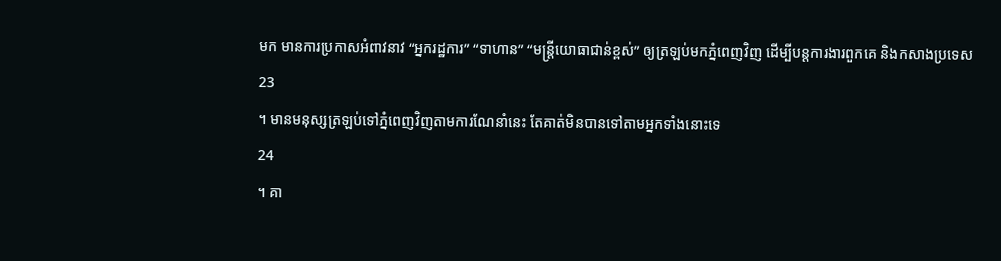មក មានការប្រកាសអំពាវនាវ “អ្នករដ្ឋការ” “ទាហាន” “មន្ត្រីយោធាជាន់ខ្ពស់” ឲ្យត្រឡប់មកភ្នំពេញវិញ ដើម្បីបន្តការងារពួកគេ និងកសាងប្រទេស
23
។ មានមនុស្សត្រឡប់ទៅភ្នំពេញវិញតាមការណែនាំនេះ តែគាត់មិនបានទៅតាមអ្នកទាំងនោះទេ
24
។ គា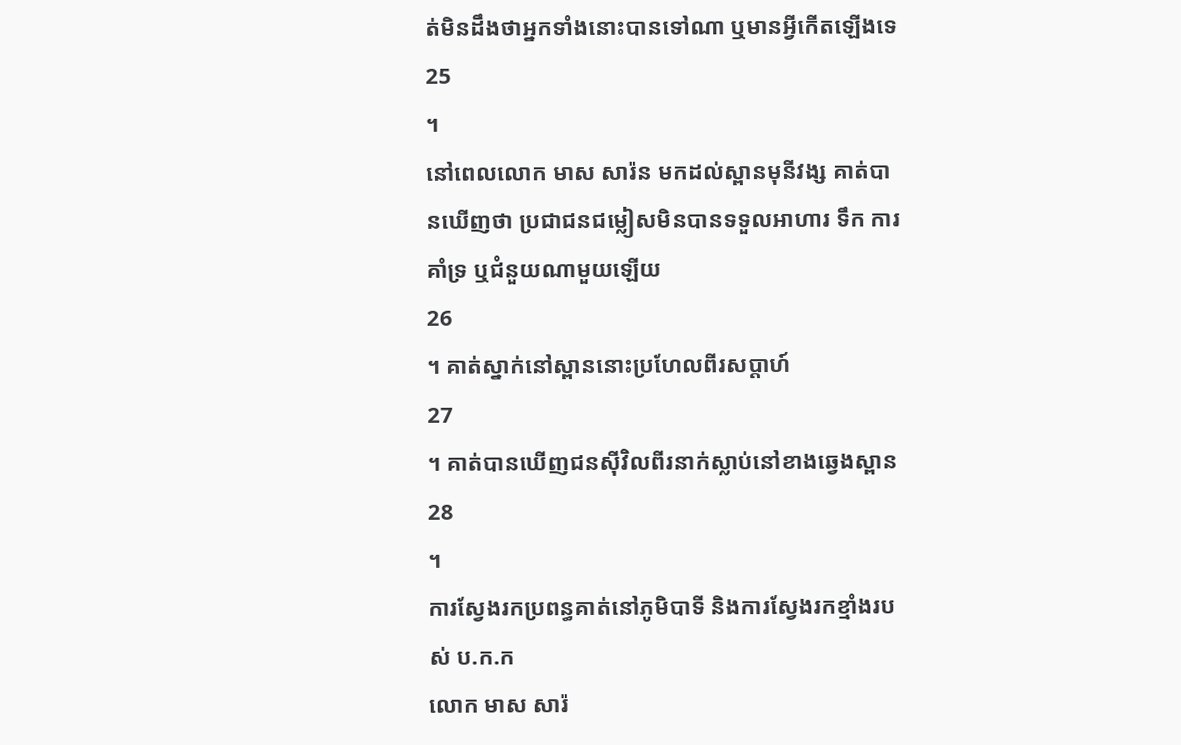ត់មិនដឹងថាអ្នកទាំងនោះបានទៅណា ឬមានអ្វីកើតឡើងទេ
25
។
នៅពេលលោក មាស សារ៉ន មកដល់ស្ពានមុនីវង្ស គាត់បានឃើញថា ប្រជាជនជម្លៀសមិនបានទទួលអាហារ ទឹក ការគាំទ្រ ឬជំនួយណាមួយឡើយ
26
។ គាត់ស្នាក់នៅស្ពាននោះប្រហែលពីរសប្តាហ៍
27
។ គាត់បានឃើញជនស៊ីវិលពីរនាក់ស្លាប់នៅខាងឆ្វេងស្ពាន
28
។
ការស្វែងរកប្រពន្ធគាត់នៅភូមិបាទី និងការស្វែងរកខ្មាំងរបស់ ប.ក.ក
លោក មាស សារ៉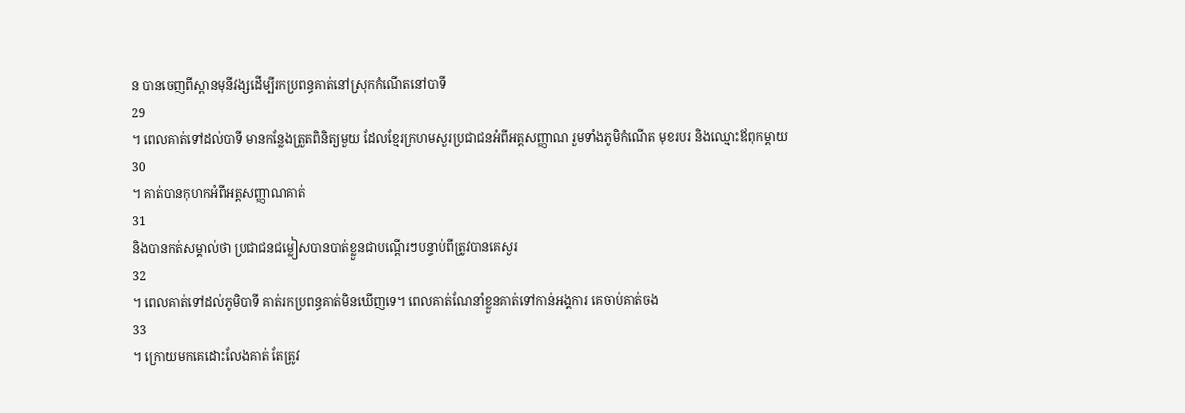ន បានចេញពីស្ពានមុនីវង្សដើម្បីរកប្រពន្ធគាត់នៅស្រុកកំណើតនៅបាទី
29
។ ពេលគាត់ទៅដល់បាទី មានកន្លែងត្រួតពិនិត្យមួយ ដែលខ្មែរក្រហមសួរប្រជាជនអំពីអត្តសញ្ញាណ រួមទាំងភូមិកំណើត មុខរបរ និងឈ្មោះឪពុកម្តាយ
30
។ គាត់បានកុហកអំពីអត្តសញ្ញាណគាត់
31
និងបានកត់សម្គាល់ថា ប្រជាជនជម្លៀសបានបាត់ខ្លួនជាបណ្តើរៗបន្ទាប់ពីត្រូវបានគេសួរ
32
។ ពេលគាត់ទៅដល់ភូមិបាទី គាត់រកប្រពន្ធគាត់មិនឃើញទេ។ ពេលគាត់ណែនាំខ្លួនគាត់ទៅកាន់អង្គការ គេចាប់គាត់ចង
33
។ ក្រោយមកគេដោះលែងគាត់ តែត្រូវ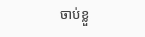ចាប់ខ្លួ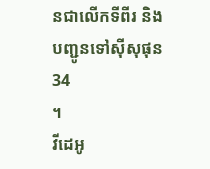នជាលើកទីពីរ និងបញ្ជូនទៅស៊ីសុផុន
34
។
វីដេអូ